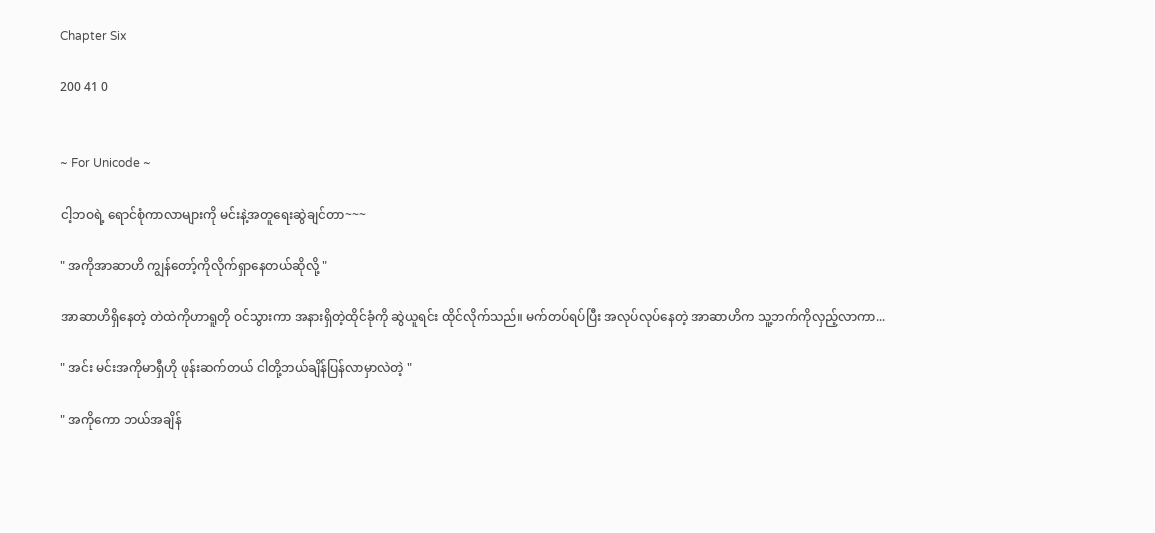Chapter Six

200 41 0


~ For Unicode ~

ငါ့ဘဝရဲ့ ရောင်စုံကာလာများကို မင်းနဲ့အတူရေးဆွဲချင်တာ~~~

" အကိုအာဆာဟိ ကျွန်တော့်ကိုလိုက်ရှာနေတယ်ဆိုလို့ "

အာဆာဟိရှိနေတဲ့ တဲထဲကိုဟာရူတို ဝင်သွားကာ အနားရှိတဲ့ထိုင်ခုံကို ဆွဲယူရင်း ထိုင်လိုက်သည်။ မက်တပ်ရပ်ပြီး အလုပ်လုပ်နေတဲ့ အာဆာဟိက သူ့ဘက်ကိုလှည့်လာကာ...

" အင်း မင်းအကိုမာရှီဟို ဖုန်းဆက်တယ် ငါတို့ဘယ်ချိန်ပြန်လာမှာလဲတဲ့ "

" အကိုကော ဘယ်အချိန်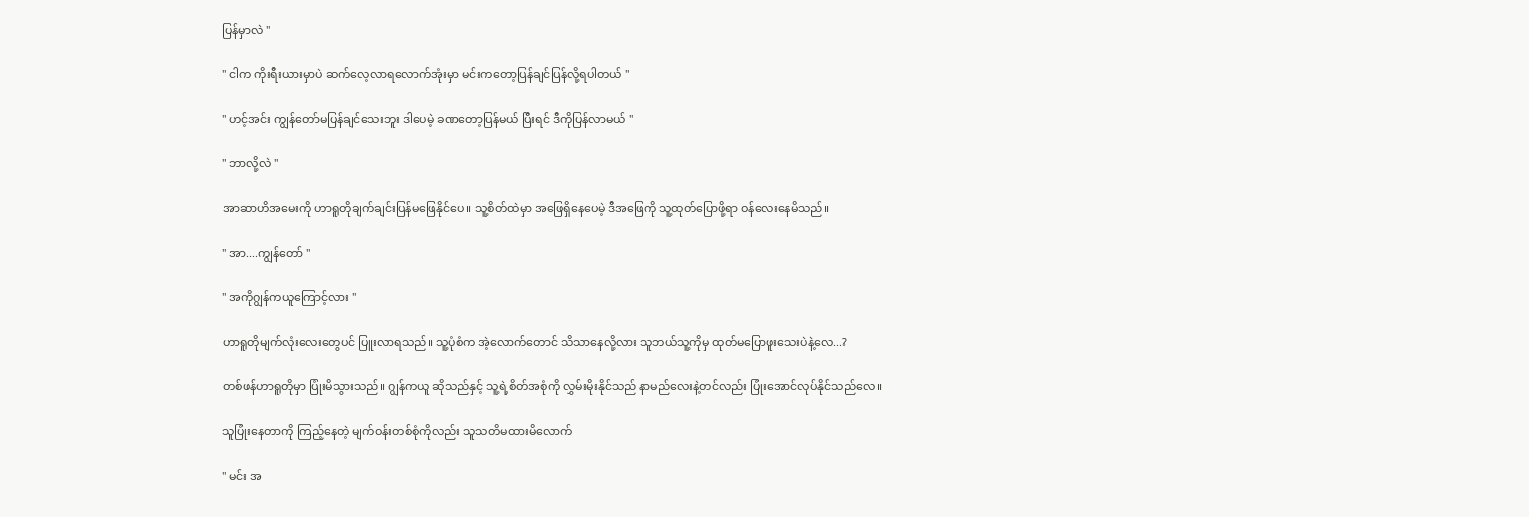ပြန်မှာလဲ "

" ငါက ကိုးရီးယားမှာပဲ ဆက်လေ့လာရလောက်အုံးမှာ မင်းကတော့ပြန်ချင်ပြန်လို့ရပါတယ် "

" ဟင့်အင်း ကျွန်တော်မပြန်ချင်သေးဘူး ဒါပေမဲ့ ခဏတော့ပြန်မယ် ပြီးရင် ဒီကိုပြန်လာမယ် "

" ဘာလို့လဲ "

အာဆာဟိအမေးကို ဟာရူတိုချက်ချင်းပြန်မဖြေနိုင်ပေ။ သူ့စိတ်ထဲမှာ အဖြေရှိနေပေမဲ့ ဒီအဖြေကို သူ့ထုတ်ပြောဖို့ရာ ဝန်လေးနေမိသည်။

" အာ....ကျွန်တော် "

" အကိုဂျွန်ကယူကြောင့်လား "

ဟာရူတိုမျက်လုံးလေးတွေပင် ပြူးလာရသည်။ သူ့ပုံစံက အဲ့လောက်တောင် သိသာနေလို့လား သူဘယ်သူ့ကိုမှ ထုတ်မပြောဖူးသေးပဲနဲ့လေ...?

တစ်ဖန်ဟာရူတိုမှာ ပြုံးမိသွားသည်။ ဂျွန်ကယူ ဆိုသည်နှင့် သူ့ရဲ့စိတ်အစုံကို လွှမ်းမိုးနိုင်သည် နာမည်လေးနဲ့တင်လည်း ပြုံးအောင်လုပ်နိုင်သည်လေ။

သူပြုံးနေတာကို ကြည့်နေတဲ့ မျက်ဝန်းတစ်စုံကိုလည်း သူသတိမထားမိလောက်

" မင်း အ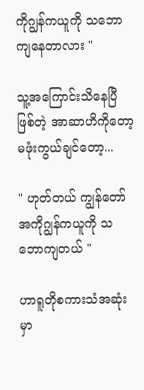ကိုဂျွန်ကယူကို သဘောကျနေတာလား "

သူ့အကြောင်းသိနေပြီဖြစ်တဲ့ အာဆာဟိကိုတော့ မဖုံးကွယ်ချင်တော့...

" ဟုတ်တယ် ကျွန်တော် အကိုဂျွန်ကယူကို သဘောကျတယ် "

ဟာရူတိုစကားသံအဆုံးမှာ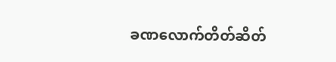ခဏလောက်တိတ်ဆိတ်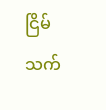ငြိမ်သက်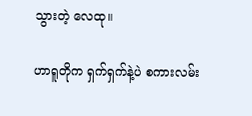သွားတဲ့ လေထု။

ဟာရူတိုက ရှက်ရှက်နဲ့ပဲ စကားလမ်း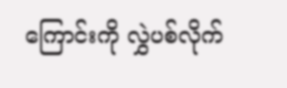ကြောင်းကို လွှဲပစ်လိုက်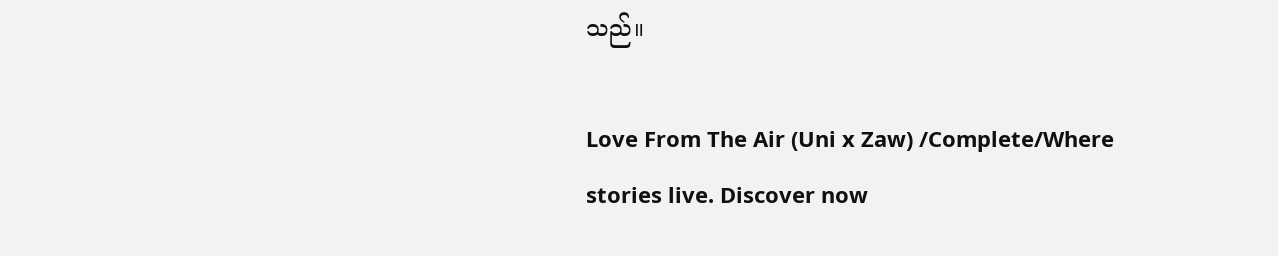သည်။

Love From The Air (Uni x Zaw) /Complete/Where stories live. Discover now